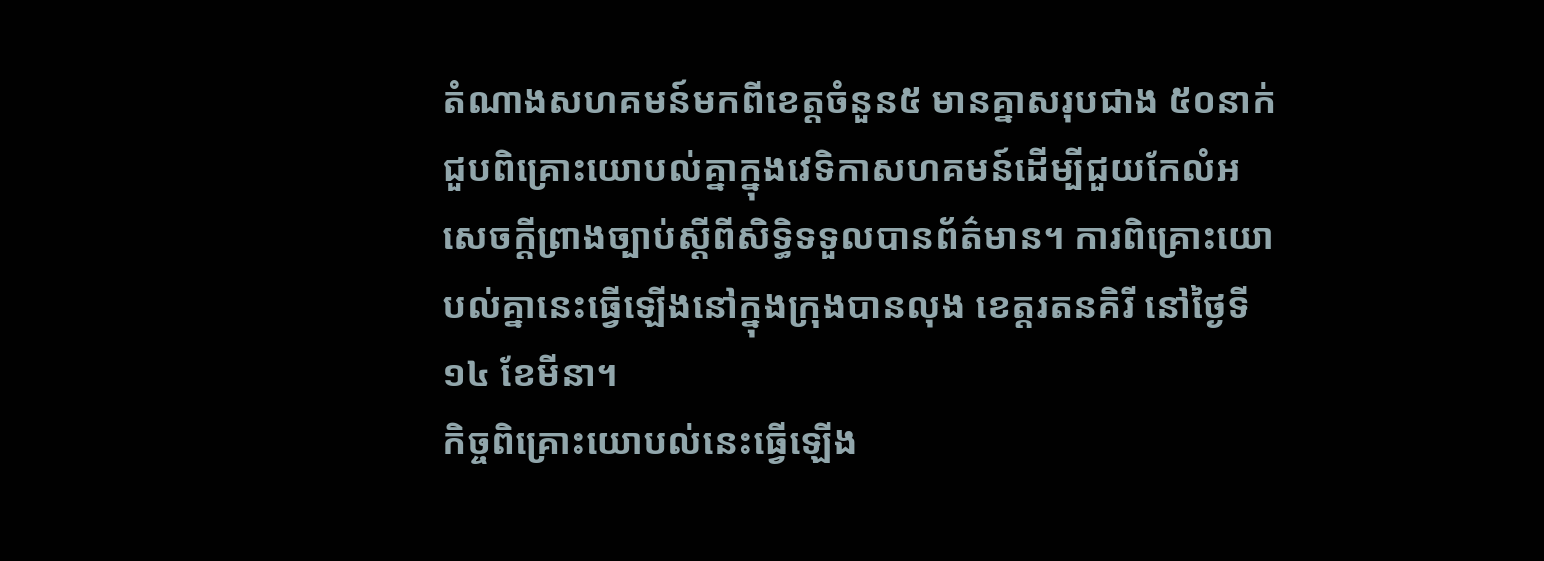តំណាងសហគមន៍មកពីខេត្តចំនួន៥ មានគ្នាសរុបជាង ៥០នាក់ ជួបពិគ្រោះយោបល់គ្នាក្នុងវេទិកាសហគមន៍ដើម្បីជួយកែលំអសេចក្ដីព្រាងច្បាប់ស្ដីពីសិទ្ធិទទួលបានព័ត៌មាន។ ការពិគ្រោះយោបល់គ្នានេះធ្វើឡើងនៅក្នុងក្រុងបានលុង ខេត្តរតនគិរី នៅថ្ងៃទី១៤ ខែមីនា។
កិច្ចពិគ្រោះយោបល់នេះធ្វើឡើង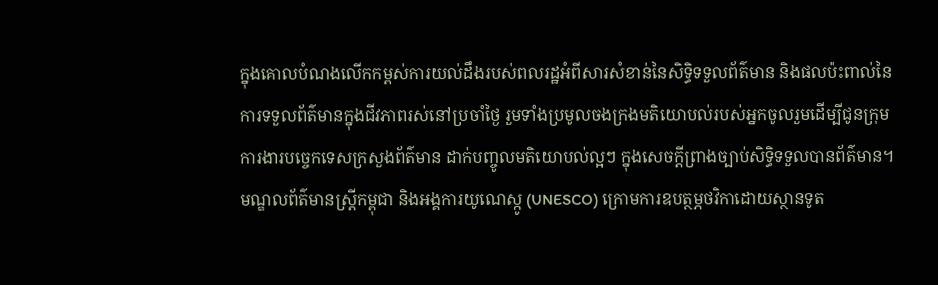ក្នុងគោលបំណងលើកកម្ពស់ការយល់ដឹងរបស់ពលរដ្ឋអំពីសារសំខាន់នៃសិទ្ធិទទួលព័ត៌មាន និងផលប៉ះពាល់នៃការទទួលព័ត៌មានក្នុងជីវភាពរស់នៅប្រចាំថ្ងៃ រួមទាំងប្រមូលចងក្រងមតិយោបល់របស់អ្នកចូលរួមដើម្បីជូនក្រុមការងារបច្ចេកទេសក្រសួងព័ត៌មាន ដាក់បញ្ចូលមតិយោបល់ល្អៗ ក្នុងសេចក្ដីព្រាងច្បាប់សិទ្ធិទទួលបានព័ត៌មាន។
មណ្ឌលព័ត៌មានស្ត្រីកម្ពុជា និងអង្គការយូណេស្កូ (UNESCO) ក្រោមការឧបត្ថម្ភថវិកាដោយស្ថានទូត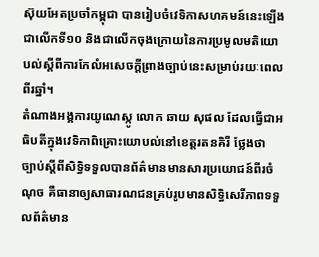ស៊ុយអែតប្រចាំកម្ពុជា បានរៀបចំវេទិកាសហគមន៍នេះឡើងជាលើកទី១០ និងជាលើកចុងក្រោយនៃការប្រមូលមតិយោបល់ស្ដីពីការកែលំអសេចក្ដីព្រាងច្បាប់នេះសម្រាប់រយៈពេលពីរឆ្នាំ។
តំណាងអង្គការយូណេស្កូ លោក ឆាយ សុផល ដែលធ្វើជាអធិបតីក្នុងវេទិកាពិគ្រោះយោបល់នៅខេត្តរតនគិរី ថ្លែងថា ច្បាប់ស្ដីពីសិទ្ធិទទួលបានព័ត៌មានមានសារប្រយោជន៍ពីរចំណុច គឺធានាឲ្យសាធារណជនគ្រប់រូបមានសិទ្ធិសេរីភាពទទួលព័ត៌មាន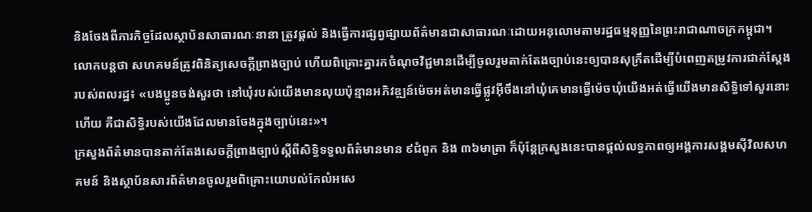និងចែងពីភារកិច្ចដែលស្ថាប័នសាធារណៈនានា ត្រូវផ្ដល់ និងធ្វើការផ្សព្វផ្សាយព័ត៌មានជាសាធារណៈដោយអនុលោមតាមរដ្ឋធម្មនុញ្ញនៃព្រះរាជាណាចក្រកម្ពុជា។
លោកបន្តថា សហគមន៍ត្រូវពិនិត្យសេចក្ដីព្រាងច្បាប់ ហើយពិគ្រោះគ្នារកចំណុចវិជ្ជមានដើម្បីចូលរួមតាក់តែងច្បាប់នេះឲ្យបានសុក្រឹតដើម្បីបំពេញតម្រូវការជាក់ស្ដែងរបស់ពលរដ្ឋ៖ «បងប្អូនចង់សួរថា នៅឃុំរបស់យើងមានលុយប៉ុន្មានអភិវឌ្ឍន៍ម៉េចអត់មានធ្វើផ្លូវអ៊ីចឹងនៅឃុំគេមានធ្វើម៉េចឃុំយើងអត់ធ្វើយើងមានសិទ្ធិទៅសួរនោះហើយ គឺជាសិទ្ធិរបស់យើងដែលមានចែងក្នុងច្បាប់នេះ»។
ក្រសួងព័ត៌មានបានតាក់តែងសេចក្ដីព្រាងច្បាប់ស្ដីពីសិទ្ធិទទួលព័ត៌មានមាន ៩ជំពូក និង ៣៦មាត្រា ក៏ប៉ុន្តែក្រសួងនេះបានផ្ដល់លទ្ធភាពឲ្យអង្គការសង្គមស៊ីវិលសហគមន៍ និងស្ថាប័នសារព័ត៌មានចូលរួមពិគ្រោះយោបល់កែលំអសេ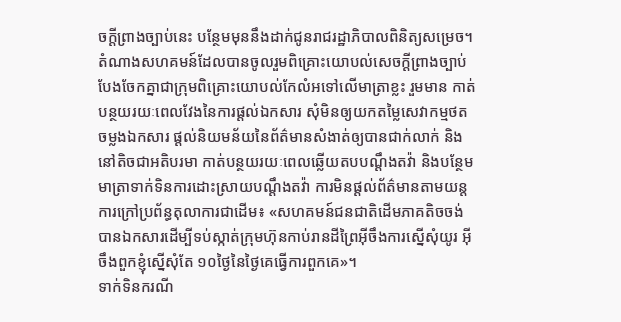ចក្ដីព្រាងច្បាប់នេះ បន្ថែមមុននឹងដាក់ជូនរាជរដ្ឋាភិបាលពិនិត្យសម្រេច។
តំណាងសហគមន៍ដែលបានចូលរួមពិគ្រោះយោបល់សេចក្ដីព្រាងច្បាប់បែងចែកគ្នាជាក្រុមពិគ្រោះយោបល់កែលំអទៅលើមាត្រាខ្លះ រួមមាន កាត់បន្ថយរយៈពេលវែងនៃការផ្ដល់ឯកសារ សុំមិនឲ្យយកតម្លៃសេវាកម្មថតចម្លងឯកសារ ផ្ដល់និយមន័យនៃព័ត៌មានសំងាត់ឲ្យបានជាក់លាក់ និងនៅតិចជាអតិបរមា កាត់បន្ថយរយៈពេលឆ្លើយតបបណ្ដឹងតវ៉ា និងបន្ថែមមាត្រាទាក់ទិនការដោះស្រាយបណ្ដឹងតវ៉ា ការមិនផ្ដល់ព័ត៌មានតាមយន្តការក្រៅប្រព័ន្ធតុលាការជាដើម៖ «សហគមន៍ជនជាតិដើមភាគតិចចង់បានឯកសារដើម្បីទប់ស្កាត់ក្រុមហ៊ុនកាប់រានដីព្រៃអ៊ីចឹងការស្នើសុំយូរ អ៊ីចឹងពួកខ្ញុំស្នើសុំតែ ១០ថ្ងៃនៃថ្ងៃគេធ្វើការពួកគេ»។
ទាក់ទិនករណី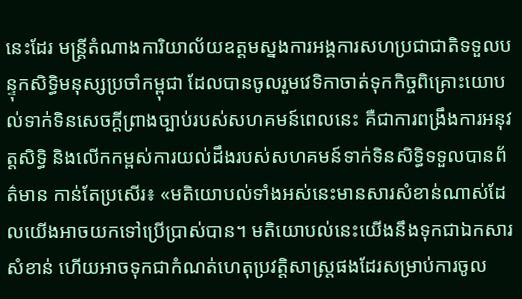នេះដែរ មន្ត្រីតំណាងការិយាល័យឧត្ដមស្នងការអង្គការសហប្រជាជាតិទទួលបន្ទុកសិទ្ធិមនុស្សប្រចាំកម្ពុជា ដែលបានចូលរួមវេទិកាចាត់ទុកកិច្ចពិគ្រោះយោបល់ទាក់ទិនសេចក្ដីព្រាងច្បាប់របស់សហគមន៍ពេលនេះ គឺជាការពង្រឹងការអនុវត្តសិទ្ធិ និងលើកកម្ពស់ការយល់ដឹងរបស់សហគមន៍ទាក់ទិនសិទ្ធិទទួលបានព័ត៌មាន កាន់តែប្រសើរ៖ «មតិយោបល់ទាំងអស់នេះមានសារសំខាន់ណាស់ដែលយើងអាចយកទៅប្រើប្រាស់បាន។ មតិយោបល់នេះយើងនឹងទុកជាឯកសារសំខាន់ ហើយអាចទុកជាកំណត់ហេតុប្រវត្តិសាស្ត្រផងដែរសម្រាប់ការចូល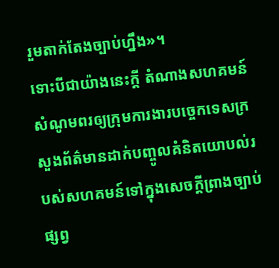រួមតាក់តែងច្បាប់ហ្នឹង»។
ទោះបីជាយ៉ាងនេះក្ដី តំណាងសហគមន៍សំណូមពរឲ្យក្រុមការងារបច្ចេកទេសក្រសួងព័ត៌មានដាក់បញ្ចូលគំនិតយោបល់របស់សហគមន៍ទៅក្នុងសេចក្ដីព្រាងច្បាប់ ផ្សព្វ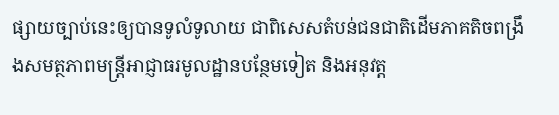ផ្សាយច្បាប់នេះឲ្យបានទូលំទូលាយ ជាពិសេសតំបន់ជនជាតិដើមភាគតិចពង្រឹងសមត្ថភាពមន្ត្រីអាជ្ញាធរមូលដ្ឋានបន្ថែមទៀត និងអនុវត្ត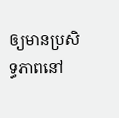ឲ្យមានប្រសិទ្ធភាពនៅ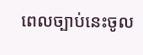ពេលច្បាប់នេះចូល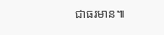ជាធរមាន៕